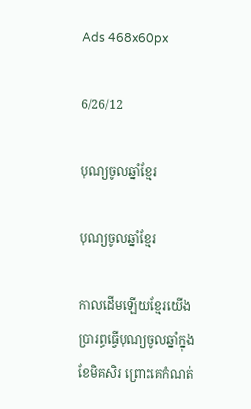Ads 468x60px

6/26/12

បុណ្យចូលឆ្នាំខ្មែរ

បុណ្យចូលឆ្នាំខ្មែរ

កាលដើមឡើយខ្មែរយើងប្រារព្ធធ្វើបុណ្យចូលឆ្នាំក្នុងខែមិគសិរ ព្រោះគេកំណត់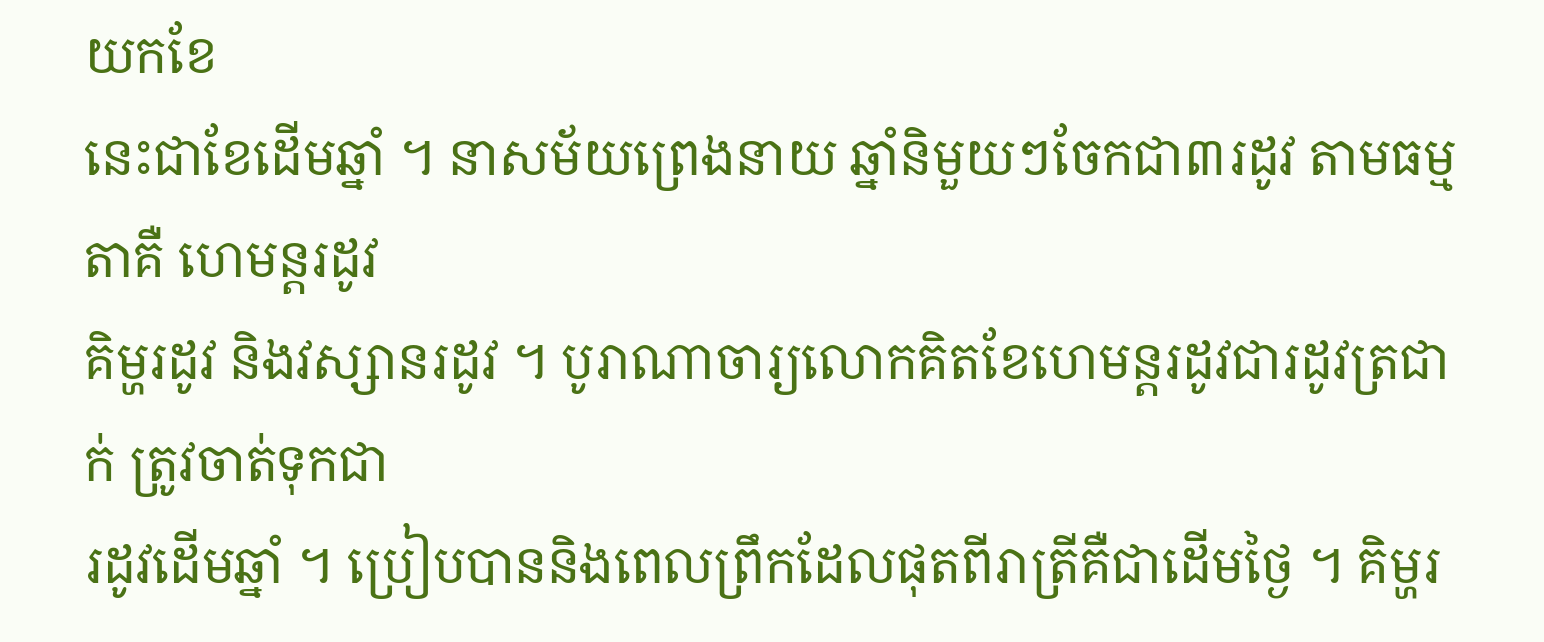យកខែ
នេះជាខែដើមឆ្នាំ ។ នាសម័យព្រេងនាយ ឆ្នាំនិមួយៗចែកជា៣រដូវ តាមធម្មតាគឺ ហេមន្តរដូវ
គិម្ហរដូវ និងវស្សានរដូវ ។ បូរាណាចារ្យលោកគិតខែហេមន្តរដូវជារដូវត្រជាក់ ត្រូវចាត់ទុកជា
រដូវដើមឆ្នាំ ។ ប្រៀបបាននិងពេលព្រឹកដែលផុតពីរាត្រីគឺជាដើមថ្ងៃ ។ គិម្ហរ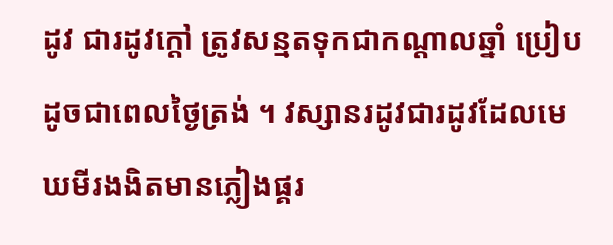ដូវ ជារដូវក្តៅ ត្រូវសន្មតទុកជាកណ្តាលឆ្នាំ ប្រៀបដូចជាពេលថ្ងៃត្រង់ ។ វស្សានរដូវជារដូវដែលមេឃមីរងងិតមានភ្លៀងផ្គរ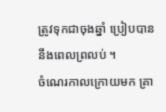ត្រូវទុកជាចុងឆ្នាំ ប្រៀបបាននឹងពេលព្រលប់ ។
ចំណេរកាលក្រោយមក គ្រា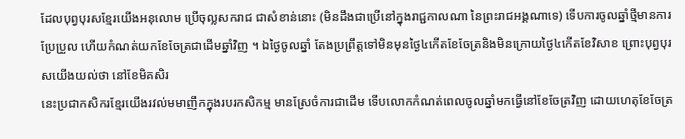ដែលបុព្វបុរសខ្មែរយើងអនុលោម ប្រើចុល្លសករាជ ជាសំខាន់នោះ (មិនដឹងជាប្រើនៅក្នុងរាជ្ជកាលណា នៃព្រះរាជអង្គណាទេ) ទើបការចូលឆ្នាំថ្មីមានការប្រែប្រួល ហើយកំណត់យកខែចែត្រជាដើមឆ្នាំវិញ ។ ឯថ្ងៃចូលឆ្នាំ តែងប្រព្រឹត្តទៅមិនមុនថ្ងៃ៤កើតខែចែត្រនិងមិនក្រោយថ្ងៃ៤កើតខែវិសាខ ព្រោះបុព្វបុរសយើងយល់ថា នៅខែមិគសិរ
នេះប្រជាកសិករខ្មែរយើងរវល់មមាញឹកក្នុងរបរកសិកម្ម មានស្រែចំការជាដើម ទើបលោកកំណត់ពេលចូលឆ្នាំមកធ្វើនៅខែចែត្រវិញ ដោយហេតុខែចែត្រ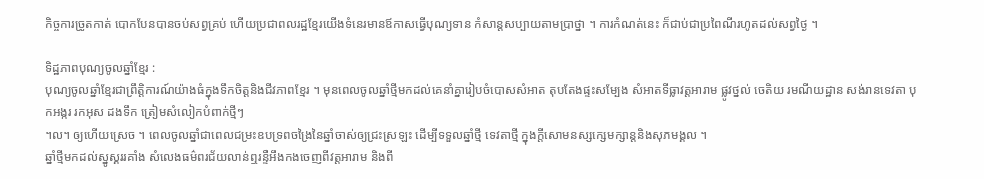កិច្ចការច្រូតកាត់ បោកបែនបានចប់សព្វគ្រប់ ហើយប្រជាពលរដ្ឋខ្មែរយើងទំនេរមានឪកាសធ្វើបុណ្យទាន កំសាន្តសប្បាយតាមប្រាថ្នា ។ ការកំណត់នេះ ក៏ជាប់ជាប្រពៃណីរហូតដល់សព្វថ្ងៃ ។

ទិដ្ឋភាពបុណ្យចូលឆ្នាំខ្មែរ :
បុណ្យចូលឆ្នាំខ្មែរជាព្រឹត្តិការណ៍យ៉ាងធំក្នុងទឹកចិត្តនិងជីវភាពខ្មែរ ។ មុនពេលចូលឆ្នាំថ្មីមកដល់គេនាំគ្នារៀបចំបោសសំអាត តុបតែងផ្ទះសម្បែង សំអាតទីធ្លាវត្តអារាម ផ្លូវថ្នល់ ចេតិយ រមណីយដ្ឋាន សង់រានទេវតា បុកអង្ករ រកអុស ដងទឹក ត្រៀមសំលៀកបំពាក់ថ្មីៗ
។ល។ ឲ្យហើយស្រេច ។ ពេលចូលឆ្នាំជាពេលជម្រះឧបទ្រពចង្រៃនៃឆ្នាំចាស់ឲ្យជ្រះស្រឡះ ដើម្បីទទួលឆ្នាំថ្មី ទេវតាថ្មី ក្នុងក្តីសោមនស្សក្សេមក្សាន្តនិងសុភមង្គល ។
ឆ្នាំថ្មីមកដល់ស្នូស្គររគាំង សំលេងធម៌ពរជ័យលាន់ឮរន្ទឺអឹងកងចេញពីវត្តអារាម និងពី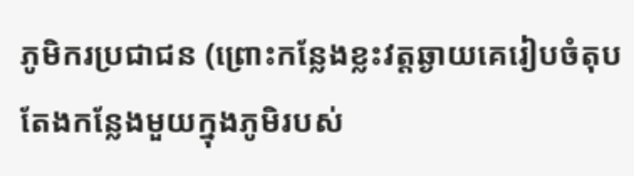ភូមិករប្រជាជន (ព្រោះកន្លែងខ្លះវត្តឆ្ងាយគេរៀបចំតុបតែងកន្លែងមួយក្នុងភូមិរបស់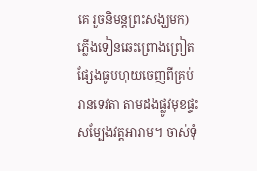គេ រួចនិមន្តព្រះសង្ឃមក) ភ្លើងទៀនឆេះព្រោងព្រៀត ផ្សែងធូបហុយចេញពីគ្រប់រានទេវតា តាមដងផ្លូវមុខផ្ទះសម្បែងវត្តអារាម។ ចាស់ទុំ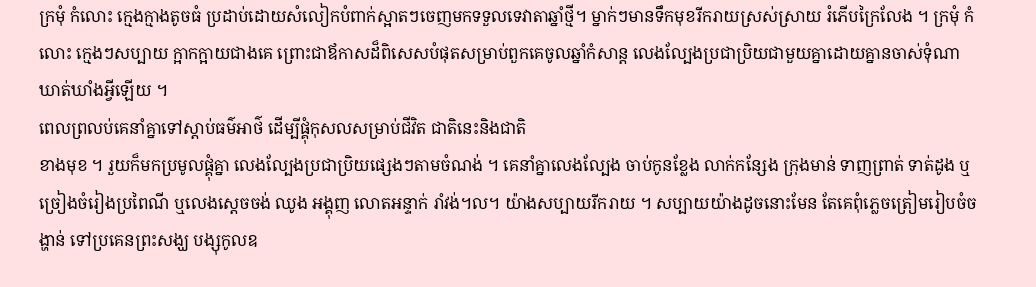ក្រមុំ កំលោះ ក្មេងក្មាងតូចធំ ប្រដាប់ដោយសំលៀកបំពាក់ស្អាតៗចេញមកទទួលទេវាតាឆ្នាំថ្មី។ ម្នាក់ៗមានទឹកមុខរីករាយស្រស់ស្រាយ រំភើបក្រៃលែង ។ ក្រមុំ កំលោះ ក្មេងៗសប្បាយ ក្អាកក្អាយជាងគេ ព្រោះជាឪកាសដ៏ពិសេសបំផុតសម្រាប់ពួកគេចូលឆ្នាំកំសាន្ត លេងល្បែងប្រជាប្រិយជាមួយគ្នាដោយគ្នានចាស់ទុំណាឃាត់ឃាំងអ្វីឡើយ ។
ពេលព្រលប់គេនាំគ្នាទៅស្តាប់ធម៌អាថ៌ ដើម្បីផ្គុំកុសលសម្រាប់ជីវិត ជាតិនេះនិងជាតិ
ខាងមុខ ។ រួយក៏មកប្រមូលផ្គុំគ្នា លេងល្បែងប្រជាប្រិយផ្សេងៗតាមចំណង់ ។ គេនាំគ្នាលេងល្បែង ចាប់កូនខ្លែង លាក់កន្សែង ក្រុងមាន់ ទាញព្រាត់ ទាត់ដូង ឬ ច្រៀងចំរៀងប្រពៃណី ឬលេងស្តេចចង់ ឈូង អង្គុញ លោតអន្ទាក់ រាំវង់។ល។ យ៉ាងសប្បាយរីករាយ ។ សប្បាយយ៉ាងដូចនោះមែន តែគេពុំភ្លេចត្រៀមរៀបចំចង្ហាន់ ទៅប្រគេនព្រះសង្ឃ បង្សុកូលឧ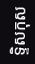ទ្ទិសកុស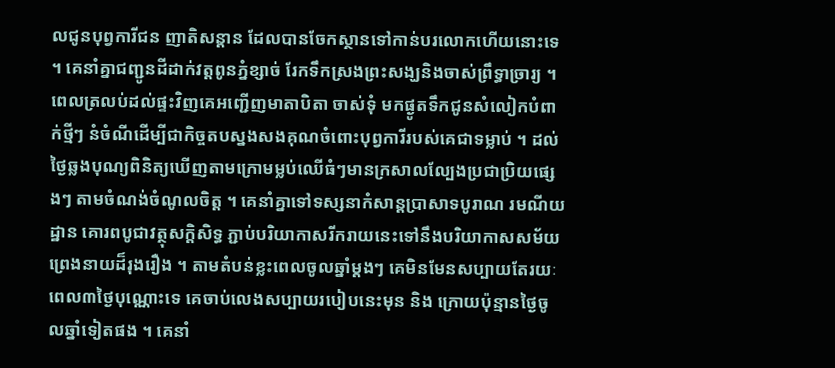លជូនបុព្វការីជន ញាតិសន្តាន ដែលបានចែកស្ថានទៅកាន់បរលោកហើយនោះទេ ។ គេនាំគ្នាជញ្ជូនដីដាក់វត្តពូនភ្នំខ្សាច់ រែកទឹកស្រងព្រះសង្ឃនិងចាស់ព្រឹទ្ធាចា្ររ្យ ។ ពេលត្រលប់ដល់ផ្ទះវិញគេអញ្ជើញមាតាបិតា ចាស់ទុំ មកផ្ងូតទឹកជូនសំលៀកបំពាក់ថ្មីៗ នំចំណីដើម្បីជាកិច្ចតបស្នងសងគុណចំពោះបុព្វការីរបស់គេជាទម្លាប់ ។ ដល់ថ្ងៃឆ្លងបុណ្យពិនិត្យឃើញតាមក្រោមម្លប់ឈើធំៗមានក្រសាលល្បែងប្រជាប្រិយផ្សេងៗ តាមចំណង់ចំណូលចិត្ត ។ គេនាំគ្នាទៅទស្សនាកំសាន្តប្រាសាទបូរាណ រមណីយដ្ឋាន គោរពបូជាវត្ថុសក្តិសិទ្ធ ភ្ជាប់បរិយាកាសរីករាយនេះទៅនឹងបរិយាកាសសម័យព្រេងនាយដ៏រុងរឿង ។ តាមតំបន់ខ្លះពេលចូលឆ្នាំម្តងៗ គេមិនមែនសប្បាយតែរយៈពេល៣ថ្ងៃបុណ្ណោះទេ គេចាប់លេងសប្បាយរបៀបនេះមុន និង ក្រោយប៉ុន្មានថ្ងៃចូលឆ្នាំទៀតផង ។ គេនាំ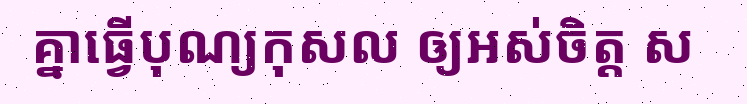គ្នាធ្វើបុណ្យកុសល ឲ្យអស់ចិត្ត ស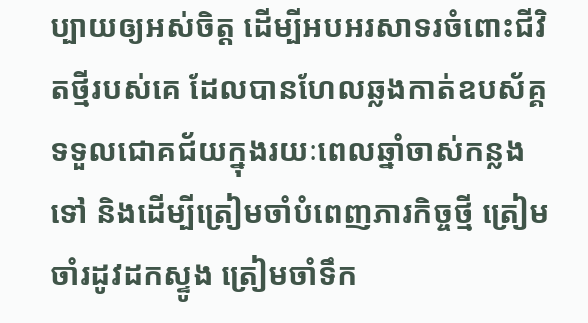ប្បាយឲ្យអស់ចិត្ត ដើម្បីអបអរសាទរចំពោះជីវិតថ្មីរបស់គេ ដែលបានហែលឆ្លងកាត់ឧបស័គ្គ ទទួលជោគជ័យក្នុងរយៈពេលឆ្នាំចាស់កន្លងទៅ និងដើម្បីត្រៀមចាំបំពេញភារកិច្ចថ្មី ត្រៀមចាំរដូវដកស្ទូង ត្រៀមចាំទឹក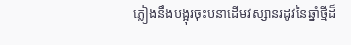ភ្លៀងនឹងបង្អុរចុះបនាដើមវស្សានរដូវនៃឆ្នាំថ្មីដ៏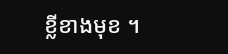ខ្លីខាងមុខ ។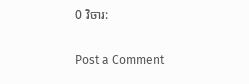0 វិចារ:

Post a Comment